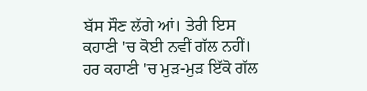ਬੱਸ ਸੌਣ ਲੱਗੇ ਆਂ। ਤੇਰੀ ਇਸ ਕਹਾਣੀ 'ਚ ਕੋਈ ਨਵੀਂ ਗੱਲ ਨਹੀਂ। ਹਰ ਕਹਾਣੀ 'ਚ ਮੁੜ-ਮੁੜ ਇੱਕੋ ਗੱਲ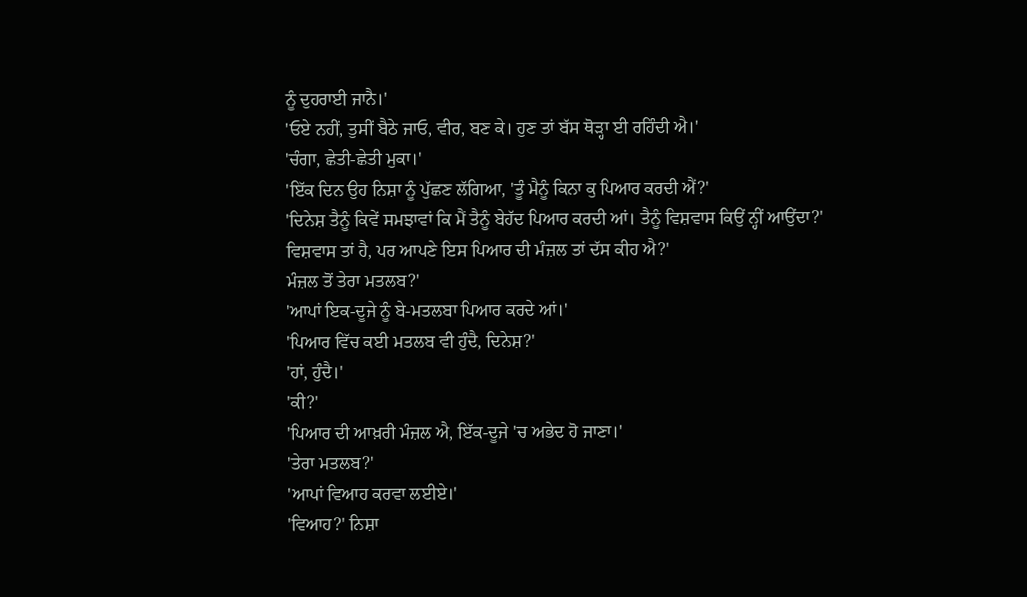ਨੂੰ ਦੁਹਰਾਈ ਜਾਨੈ।'
'ਓਏ ਨਹੀਂ, ਤੁਸੀਂ ਬੈਠੇ ਜਾਓ, ਵੀਰ, ਬਣ ਕੇ। ਹੁਣ ਤਾਂ ਬੱਸ ਥੋੜ੍ਹਾ ਈ ਰਹਿੰਦੀ ਐ।'
'ਚੰਗਾ, ਛੇਤੀ-ਛੇਤੀ ਮੁਕਾ।'
'ਇੱਕ ਦਿਨ ਉਹ ਨਿਸ਼ਾ ਨੂੰ ਪੁੱਛਣ ਲੱਗਿਆ, 'ਤੂੰ ਮੈਨੂੰ ਕਿਨਾ ਕੁ ਪਿਆਰ ਕਰਦੀ ਐਂ?'
'ਦਿਨੇਸ਼ ਤੈਨੂੰ ਕਿਵੇਂ ਸਮਝਾਵਾਂ ਕਿ ਮੈਂ ਤੈਨੂੰ ਬੇਹੱਦ ਪਿਆਰ ਕਰਦੀ ਆਂ। ਤੈਨੂੰ ਵਿਸ਼ਵਾਸ ਕਿਉਂ ਨ੍ਹੀਂ ਆਉਂਦਾ?'
ਵਿਸ਼ਵਾਸ ਤਾਂ ਹੈ, ਪਰ ਆਪਣੇ ਇਸ ਪਿਆਰ ਦੀ ਮੰਜ਼ਲ ਤਾਂ ਦੱਸ ਕੀਹ ਐ?'
ਮੰਜ਼ਲ ਤੋਂ ਤੇਰਾ ਮਤਲਬ?'
'ਆਪਾਂ ਇਕ-ਦੂਜੇ ਨੂੰ ਬੇ-ਮਤਲਬਾ ਪਿਆਰ ਕਰਦੇ ਆਂ।'
'ਪਿਆਰ ਵਿੱਚ ਕਈ ਮਤਲਬ ਵੀ ਹੁੰਦੈ, ਦਿਨੇਸ਼?'
'ਹਾਂ, ਹੁੰਦੈ।'
'ਕੀ?'
'ਪਿਆਰ ਦੀ ਆਖ਼ਰੀ ਮੰਜ਼ਲ ਐ, ਇੱਕ-ਦੂਜੇ 'ਚ ਅਭੇਦ ਹੋ ਜਾਣਾ।'
'ਤੇਰਾ ਮਤਲਬ?'
'ਆਪਾਂ ਵਿਆਹ ਕਰਵਾ ਲਈਏ।'
'ਵਿਆਹ?' ਨਿਸ਼ਾ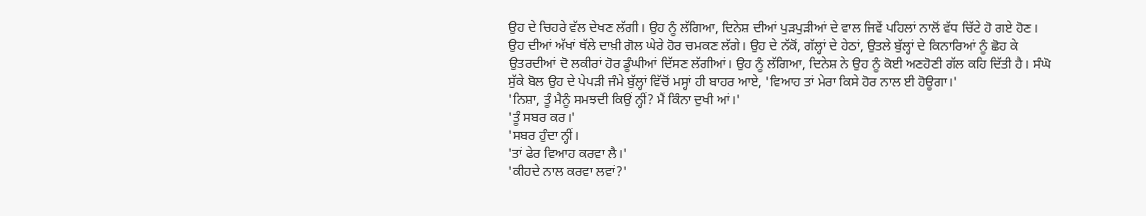ਉਹ ਦੇ ਚਿਹਰੇ ਵੱਲ ਦੇਖਣ ਲੱਗੀ। ਉਹ ਨੂੰ ਲੱਗਿਆ, ਦਿਨੇਸ਼ ਦੀਆਂ ਪੁੜਪੁੜੀਆਂ ਦੇ ਵਾਲ ਜਿਵੇਂ ਪਹਿਲਾਂ ਨਾਲੋਂ ਵੱਧ ਚਿੱਟੇ ਹੋ ਗਏ ਹੋਣ। ਉਹ ਦੀਆਂ ਅੱਖਾਂ ਥੱਲੇ ਦਾਖ਼ੀ ਗੋਲ ਘੇਰੇ ਹੋਰ ਚਮਕਣ ਲੱਗੇ। ਉਹ ਦੇ ਨੱਕੋਂ, ਗੱਲ੍ਹਾਂ ਦੇ ਹੇਠਾਂ, ਉਤਲੇ ਬੁੱਲ੍ਹਾਂ ਦੇ ਕਿਨਾਰਿਆਂ ਨੂੰ ਛੋਹ ਕੇ ਉਤਰਦੀਆਂ ਦੋ ਲਕੀਰਾਂ ਹੋਰ ਡੂੰਘੀਆਂ ਦਿੱਸਣ ਲੱਗੀਆਂ। ਉਹ ਨੂੰ ਲੱਗਿਆ, ਦਿਨੇਸ਼ ਨੇ ਉਹ ਨੂੰ ਕੋਈ ਅਣਹੋਣੀ ਗੱਲ ਕਹਿ ਦਿੱਤੀ ਹੈ। ਸੰਘੋ ਸੁੱਕੇ ਬੋਲ ਉਹ ਦੇ ਪੇਪੜੀ ਜੰਮੇ ਬੁੱਲ੍ਹਾਂ ਵਿੱਚੋਂ ਮਸ੍ਹਾਂ ਹੀ ਬਾਹਰ ਆਏ, 'ਵਿਆਹ ਤਾਂ ਮੇਰਾ ਕਿਸੇ ਹੋਰ ਨਾਲ ਈ ਹੋਊਗਾ।'
'ਨਿਸ਼ਾ, ਤੂੰ ਮੈਨੂੰ ਸਮਝਦੀ ਕਿਉਂ ਨ੍ਹੀਂ? ਮੈਂ ਕਿੰਨਾ ਦੁਖੀ ਆਂ।'
'ਤੂੰ ਸਬਰ ਕਰ।'
'ਸਬਰ ਹੁੰਦਾ ਨ੍ਹੀਂ।
'ਤਾਂ ਫੇਰ ਵਿਆਹ ਕਰਵਾ ਲੈ।'
'ਕੀਹਦੇ ਨਾਲ ਕਰਵਾ ਲਵਾਂ?'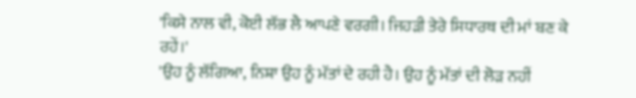'ਕਿਸੇ ਨਾਲ ਵੀ, ਕੋਈ ਲੱਭ ਲੈ ਆਪਣੇ ਵਰਗੀ। ਜਿਹੜੀ ਤੇਰੇ ਸਿਧਾਰਥ ਦੀ ਮਾਂ ਬਣ ਕੇ ਰਹੇਂ।'
'ਉਹ ਨੂੰ ਲੱਗਿਆ, ਨਿਸ਼ਾ ਉਹ ਨੂੰ ਮੱਤਾਂ ਦੇ ਰਹੀ ਹੈ। ਉਹ ਨੂੰ ਮੱਤਾਂ ਦੀ ਲੋੜ ਨਹੀਂ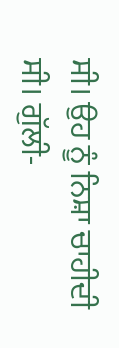ਸੀ। ਉਹ ਨੂੰ ਨਿਸ਼ਾ ਚਾਹੀਦੀ ਸੀ। ਗੁੱਲੀ-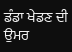ਡੰਡਾ ਖੇਡਣ ਦੀ ਉਮਰ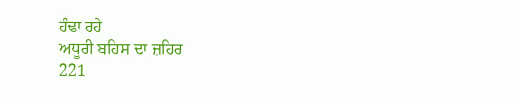ਹੰਢਾ ਰਹੇ
ਅਧੂਰੀ ਬਹਿਸ ਦਾ ਜ਼ਹਿਰ
221